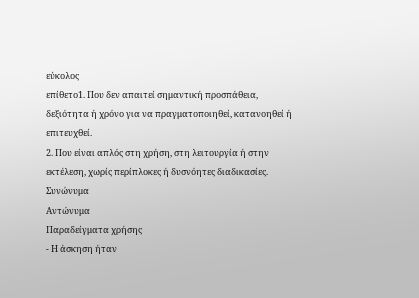εύκολος
επίθετο1. Που δεν απαιτεί σημαντική προσπάθεια, δεξιότητα ή χρόνο για να πραγματοποιηθεί, κατανοηθεί ή επιτευχθεί.
2. Που είναι απλός στη χρήση, στη λειτουργία ή στην εκτέλεση, χωρίς περίπλοκες ή δυσνόητες διαδικασίες.
Συνώνυμα
Αντώνυμα
Παραδείγματα χρήσης
- Η άσκηση ήταν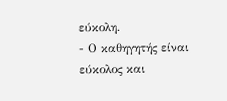εύκολη.
- Ο καθηγητής είναι εύκολος και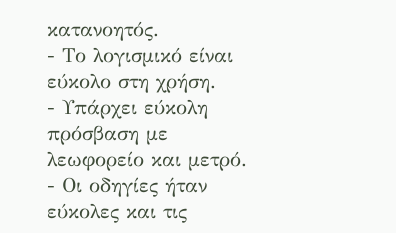κατανοητός.
- Το λογισμικό είναι εύκολο στη χρήση.
- Υπάρχει εύκολη πρόσβαση με λεωφορείο και μετρό.
- Οι οδηγίες ήταν εύκολες και τις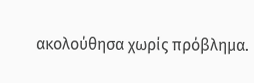ακολούθησα χωρίς πρόβλημα.